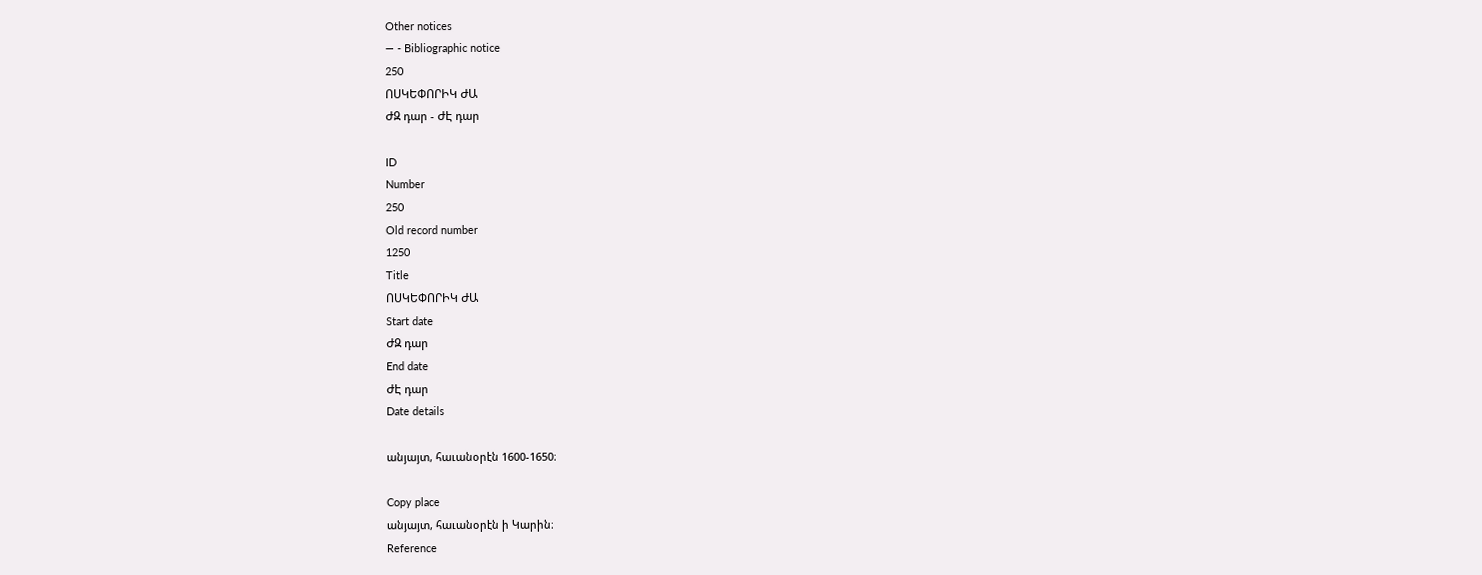Other notices
— - Bibliographic notice
250
ՈՍԿԵՓՈՐԻԿ ԺԱ
ԺԶ դար - ԺԷ դար

ID
Number
250
Old record number
1250
Title
ՈՍԿԵՓՈՐԻԿ ԺԱ
Start date
ԺԶ դար
End date
ԺԷ դար
Date details

անյայտ, հաւանօրէն 1600-1650։

Copy place
անյայտ, հաւանօրէն ի Կարին։
Reference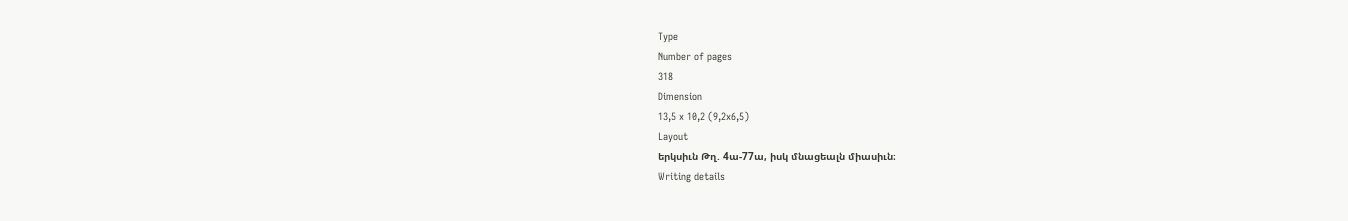Type
Number of pages
318
Dimension
13,5 x 10,2 (9,2x6,5)
Layout
երկսիւն Թղ. 4ա-77ա, իսկ մնացեալն միասիւն։
Writing details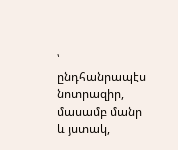՝ ընդհանրապէս նոտրազիր, մասամբ մանր և յստակ,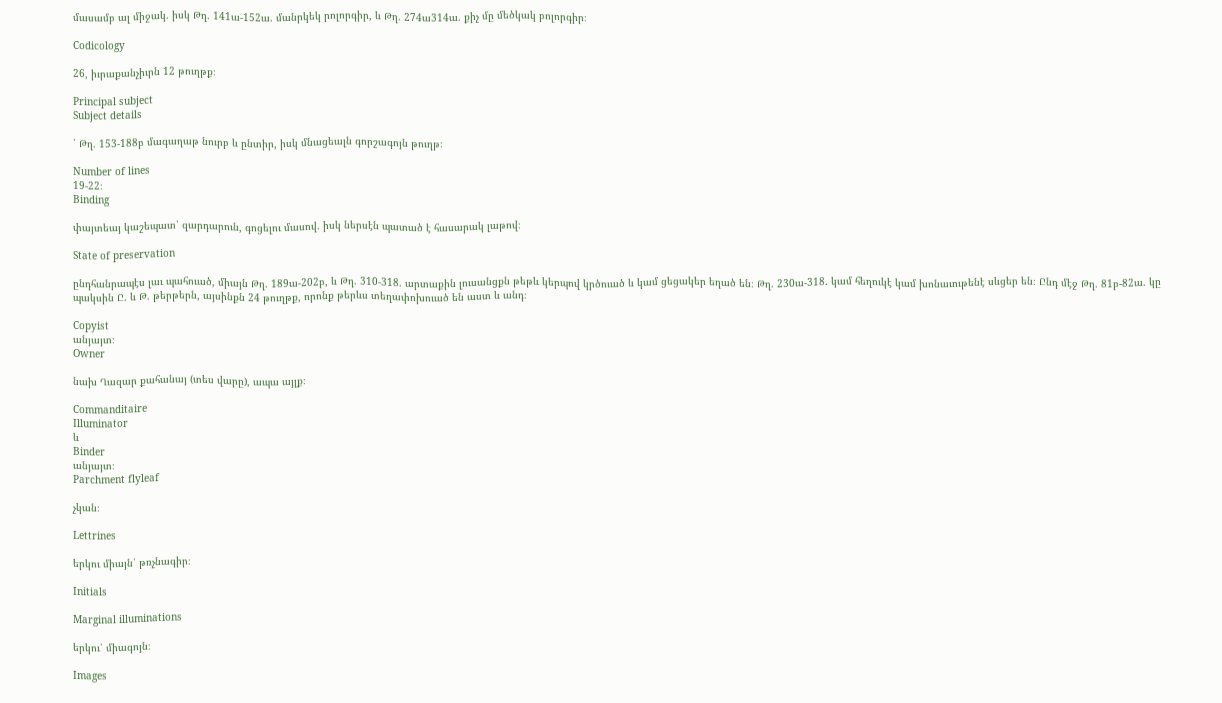մասամբ ալ միջակ. իսկ Թղ. 141ա-152ա. մանրկեկ րոլորգիր, և Թղ. 274ա314ա. քիչ մը մեծկակ բոլորգիր։

Codicology

26, իւրաքանչիւրն 12 թուղթք։

Principal subject
Subject details

՝ Թղ. 153-188բ մագաղաթ նուրբ և ընտիր, իսկ մնացեալն գորշագոյն թուղթ։

Number of lines
19-22։
Binding

փայտեայ կաշեպատ՝ զարդարուն, գոցելու մասով. իսկ ներսէն պատած է հասարակ լաթով։

State of preservation

ընդհանրապէս լաւ պահուած, միայն Թղ. 189ա-202բ, և Թղ. 310-318. արտաքին լուսանցքն թեթև կերպով կրծուած և կամ ցեցակեր եղած են։ Թղ. 230ա-318. կամ հեղուկէ կամ խոնաւութենէ սևցեր են։ Ընդ մէջ Թղ. 81բ-82ա. կը պակսին Ը. և Թ. թերթերն, այսինքն 24 թուղթք, որոնք թերևս տեղափոխուած են աստ և անդ։

Copyist
անյայտ։
Owner

նախ Ղազար քահանայ (տես վարը), ապա այլք։

Commanditaire
Illuminator
և
Binder
անյայտ։
Parchment flyleaf

չկան։

Lettrines

երկու միայն՝ թռչնագիր։

Initials

Marginal illuminations

երկու՝ միագոյն։

Images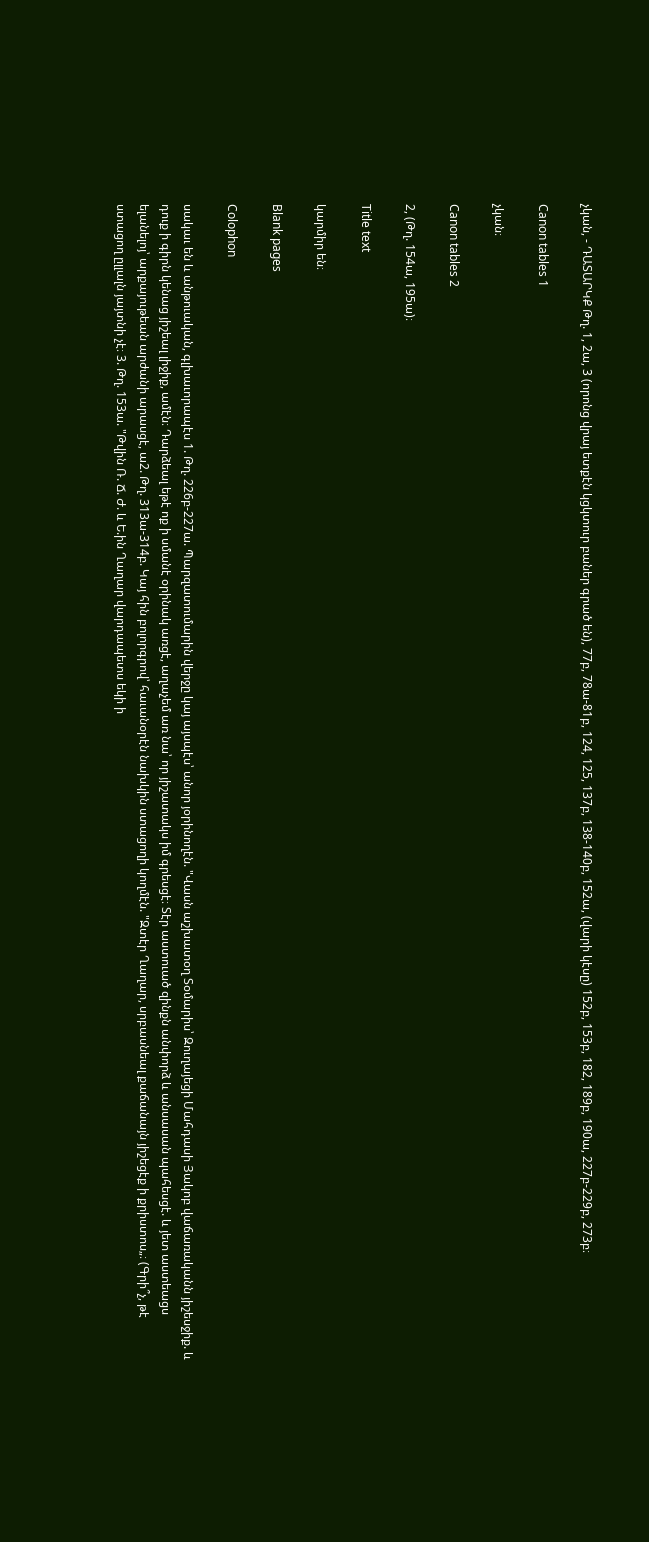չկան, - ԴԱՏԱՐԿՔ Թղ. 1, 2ա, 3 (որոնց վրայ ետքէն կցկտուր բաներ գրած են), 77բ, 78ա-81բ, 124, 125, 137բ, 138-140բ, 152ա, (վարի կէսը) 152բ, 153բ, 182, 189բ, 190ա, 227բ-229բ, 273բ։

Canon tables 1

չկան։

Canon tables 2

2, (Թղ. 154ա, 195ա)։

Title text

կարմիր են։

Blank pages

Colophon

սակաւ են և անթուական, գլխաւորապէս 1. Թղ. 226բ-227ա. Պարզատումարին վերջը կայ այսպէս՝ անոր յօրինողէն. "Վասն աշխատօղ Տօմարիս՝ Զուղայեցի Մահդասի Յակոբ վաճառականն յիշեսջիք. և դուք ի գիրն կենաց յիշեալ լիջիք, ամէն։ Դարձեալ եթէ ոք ի սմանէ օրինակ առցէ, աղաչեմ առ նա՝ որ յիշատակս իմ գրեսցէ։ Տէր աստուած զինքն անփորձ և անսասան պահեսցէ. և յետ աստեացս ելանելոյ՝ արքայութեան արժանի արասցէ, ա2. Թղ. 313ա-314բ. Կայ հին բոլորգրով՝ հաւանօրէն նախկին ստացողի կողմէն. "Զտէր Ղաղար, սրբասնեալ քաճանայն յիշեցէք ի քրիստոս„։ (Գրի՞չ, թէ ստացող ըլլալն յայտնի չէ։ 3. Թղ. 153ա. "Թվին Ռ. Ճ. Ժ. և Ե.ին Ղաղար վարդապետս եկի ի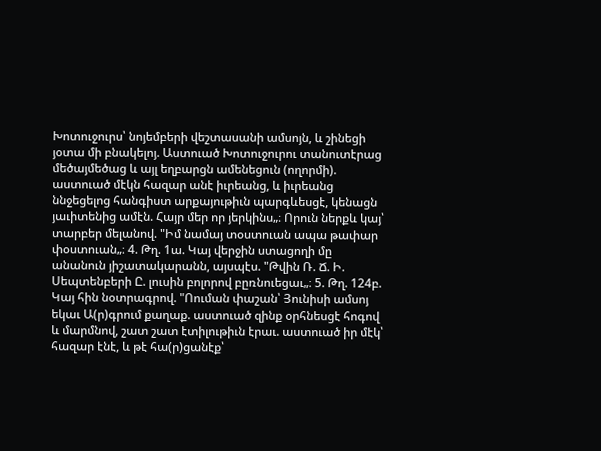Խոտուջուրս՝ նոյեմբերի վեշտասանի ամսոյն, և շինեցի յօտա մի բնակելոյ. Աստուած Խոտուջուրու տանուտէրաց մեծայմեծաց և այլ եղբարցն ամենեցուն (ողորմի). աստուած մէկն հազար անէ իւրեանց, և իւրեանց ննջեցելոց հանգիստ արքայութիւն պարգևեսցէ, կենացն յաւիտենից ամէն. Հայր մեր որ յերկինս„։ Որուն ներքև կայ՝ տարբեր մելանով. "Իմ նամայ տօստուան ապա թափար փօստուան„։ 4. Թղ. 1ա. Կայ վերջին ստացողի մը անանուն յիշատակարանն, այսպէս. "Թվին Ռ. Ճ. Ի. Սեպտենբերի Ը. լուսին բոլորով բըռնուեցաւ„։ 5. Թղ. 124բ. Կայ հին նօտրագրով. "Ոուման փաշան՝ Յունիսի ամսոյ եկաւ Ա(ր)գրում քաղաք. աստուած զինք օրհնեսցէ հոգով և մարմնով, շատ շատ էտիլութիւն էրաւ. աստուած իր մէկ՝ հազար էնէ, և թէ հա(ր)ցանէք՝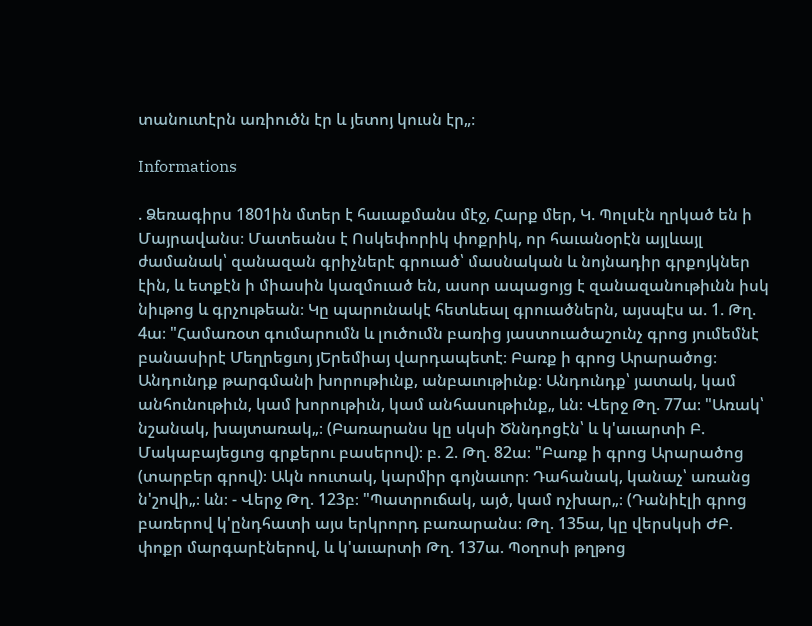տանուտէրն առիուծն էր և յետոյ կուսն էր„։

Informations

. Ձեռագիրս 1801ին մտեր է հաւաքմանս մէջ, Հարք մեր, Կ. Պոլսէն ղրկած են ի Մայրավանս։ Մատեանս է Ոսկեփորիկ փոքրիկ, որ հաւանօրէն այլևայլ ժամանակ՝ զանազան գրիչներէ գրուած՝ մասնական և նոյնադիր գրքոյկներ էին, և ետքէն ի միասին կազմուած են, ասոր ապացոյց է զանազանութիւնն իսկ նիւթոց և գրչութեան։ Կը պարունակէ հետևեալ գրուածներն, այսպէս ա. 1. Թղ. 4ա։ "Համառօտ գումարումն և լուծումն բառից յաստուածաշունչ գրոց յումեմնէ բանասիրէ Մեղրեցւոյ յԵրեմիայ վարդապետէ։ Բառք ի գրոց Արարածոց։ Անդունդք թարգմանի խորութիւնք, անբաւութիւնք։ Անդունդք՝ յատակ, կամ անհունութիւն, կամ խորութիւն, կամ անհասութիւնք„ ևն։ Վերջ Թղ. 77ա։ "Առակ՝ նշանակ, խայտառակ„։ (Բառարանս կը սկսի Ծննդոցէն՝ և կ'աւարտի Բ. Մակաբայեցւոց գրքերու բասերով)։ բ. 2. Թղ. 82ա։ "Բառք ի գրոց Արարածոց (տարբեր գրով)։ Ակն ոուտակ, կարմիր գոյնաւոր։ Դահանակ, կանաչ՝ առանց ն'շովի„։ ևն։ - Վերջ Թղ. 123բ։ "Պատրուճակ, այծ, կամ ոչխար„։ (Դանիէլի գրոց բառերով կ'ընդհատի այս երկրորդ բառարանս։ Թղ. 135ա, կը վերսկսի ԺԲ. փոքր մարգարէներով, և կ'աւարտի Թղ. 137ա. Պօղոսի թղթոց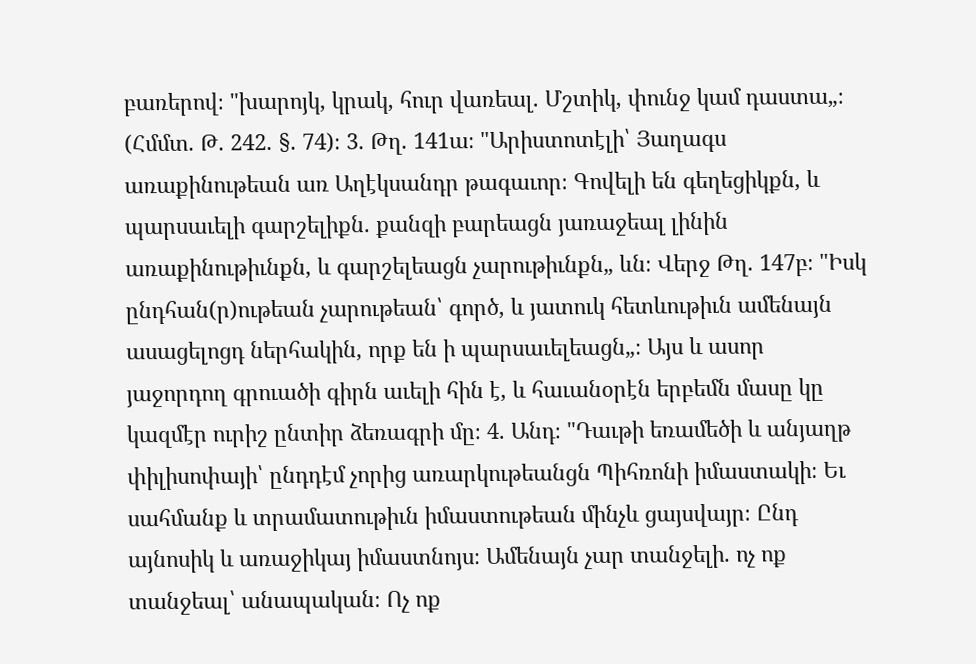բառերով։ "խարոյկ, կրակ, հուր վառեալ. Մշտիկ, փունջ կամ դաստա„։ (Հմմտ. Թ. 242. §. 74)։ 3. Թղ. 141ա։ "Արիստոտէլի՝ Յաղագս առաքինութեան առ Աղէկսանդր թագաւոր։ Գովելի են գեղեցիկքն, և պարսաւելի գարշելիքն. քանզի բարեացն յառաջեալ լինին առաքինութիւնքն, և գարշելեացն չարութիւնքն„ ևն։ Վերջ Թղ. 147բ։ "Իսկ ընդհան(ր)ութեան չարութեան՝ գործ, և յատուկ հետևութիւն ամենայն ասացելոցդ ներհակին, որք են ի պարսաւելեացն„։ Այս և ասոր յաջորդող գրուածի գիրն աւելի հին է, և հաւանօրէն երբեմն մասը կը կազմէր ուրիշ ընտիր ձեռագրի մը։ 4. Անդ։ "Դաւթի եռամեծի և անյաղթ փիլիսոփայի՝ ընդդէմ չորից առարկութեանցն Պիհռոնի իմաստակի։ Եւ սահմանք և տրամատութիւն իմաստութեան մինչև ցայսվայր։ Ընդ այնոսիկ և առաջիկայ իմաստնոյս։ Ամենայն չար տանջելի. ոչ ոք տանջեալ՝ անապական։ Ոչ ոք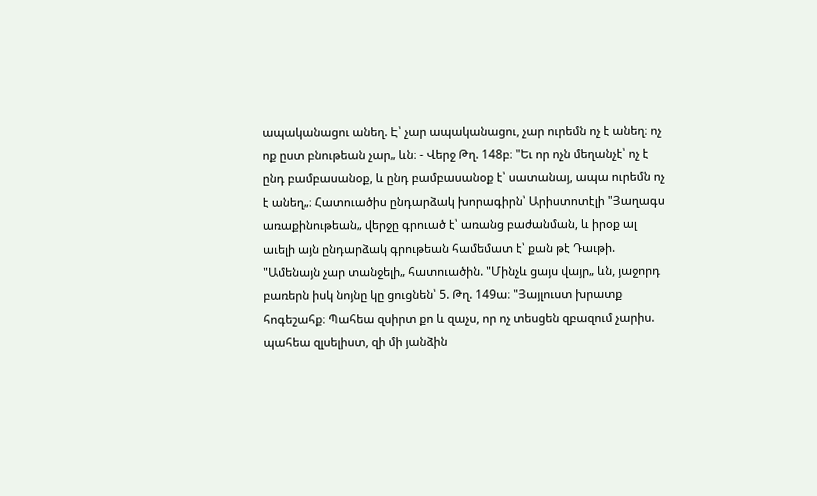ապականացու անեղ. Է՝ չար ապականացու, չար ուրեմն ոչ է անեղ։ ոչ ոք ըստ բնութեան չար„ ևն։ - Վերջ Թղ. 148բ։ "Եւ որ ոչն մեղանչէ՝ ոչ է ընդ բամբասանօք, և ընդ բամբասանօք է՝ սատանայ, ապա ուրեմն ոչ է անեղ„։ Հատուածիս ընդարձակ խորագիրն՝ Արիստոտէլի "Յաղագս առաքինութեան„ վերջը գրուած է՝ առանց բաժանման, և իրօք ալ աւելի այն ընդարձակ գրութեան համեմատ է՝ քան թէ Դաւթի. "Ամենայն չար տանջելի„ հատուածին. "Մինչև ցայս վայր„ ևն, յաջորդ բառերն իսկ նոյնը կը ցուցնեն՝ 5. Թղ. 149ա։ "Յայլուստ խրատք հոգեշահք։ Պահեա զսիրտ քո և զաչս, որ ոչ տեսցեն զբազում չարիս. պահեա զլսելիստ, զի մի յանձին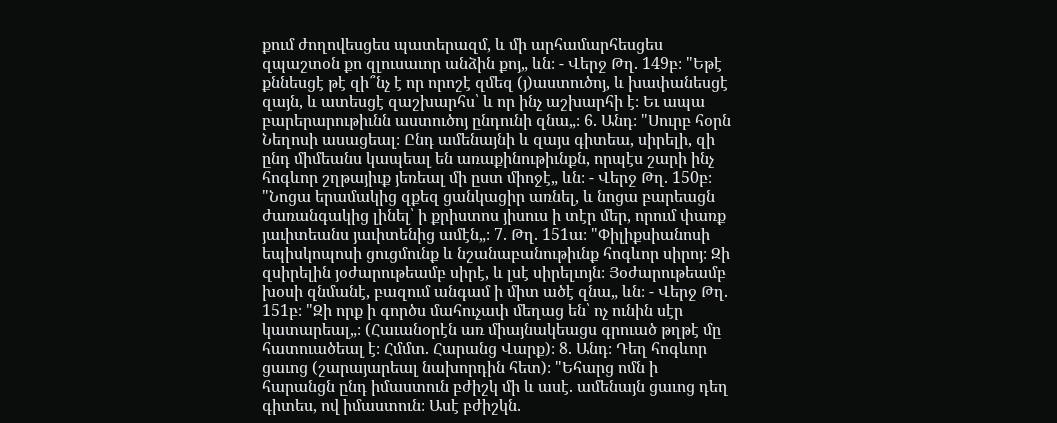քում ժողովեսցես պատերազմ, և մի արհամարհեսցես զպաշտօն քո զլուսաւոր անձին քոյ„ ևն։ - Վերջ Թղ. 149բ։ "Եթէ քննեսցէ թէ զի՞նչ է որ որոշէ զմեզ (յ)աստուծոյ, և խափանեսցէ զայն, և ատեսցէ զաշխարհս՝ և որ ինչ աշխարհի է։ Եւ ապա բարերարութիւնն աստուծոյ ընդունի զնա„։ 6. Անդ։ "Սուրբ հօրն Նեղոսի ասացեալ։ Ընդ ամենայնի և զայս գիտեա, սիրելի, զի ընդ միմեանս կապեալ են առաքինութիւնքն, որպէս շարի ինչ հոգևոր շղթայիւք յեռեալ մի ըստ միոջէ„ ևն։ - Վերջ Թղ. 150բ։ "Նոցա երամակից զքեզ ցանկացիր առնել, և նոցա բարեացն ժառանգակից լինել՝ ի քրիստոս յիսուս ի տէր մեր, որում փառք յաւիտեանս յաւիտենից ամէն„։ 7. Թղ. 151ա։ "Փիլիքսիանոսի եպիսկոպոսի ցուցմունք և նշանաբանութիւնք հոգևոր սիրոյ։ Զի զսիրելին յօժարութեամբ սիրէ, և լսէ սիրելւոյն։ Յօժարութեամբ խօսի զնմանէ, բազում անգամ ի միտ ածէ զնա„ ևն։ - Վերջ Թղ. 151բ։ "Զի որք ի գործս մահուչափ մեղաց են՝ ոչ ունին սէր կատարեալ„։ (Հաւանօրէն առ միայնակեացս գրուած թղթէ մը հատուածեալ է։ Հմմտ. Հարանց Վարք)։ 8. Անդ։ Դեղ հոգևոր ցաւոց (շարայարեալ նախորդին հետ)։ "Եհարց ոմն ի հարանցն ընդ իմաստուն բժիշկ մի և ասէ. ամենայն ցաւոց դեղ գիտես, ով իմաստուն։ Ասէ բժիշկն.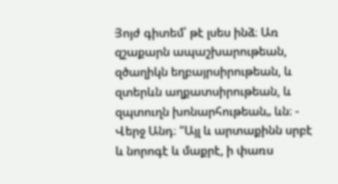Յոյժ գիտեմ՝ թէ լսես ինձ։ Առ զշաքարն ապաշխարութեան, զծաղիկն եղբայրսիրութեան, և զտերևն աղքատսիրութեան, և զպտուղն խոնարհութեան„ ևն։ - Վերջ Անդ։ "Այլ և արտաքինն սրբէ և նորոգէ և մաքրէ, ի փառս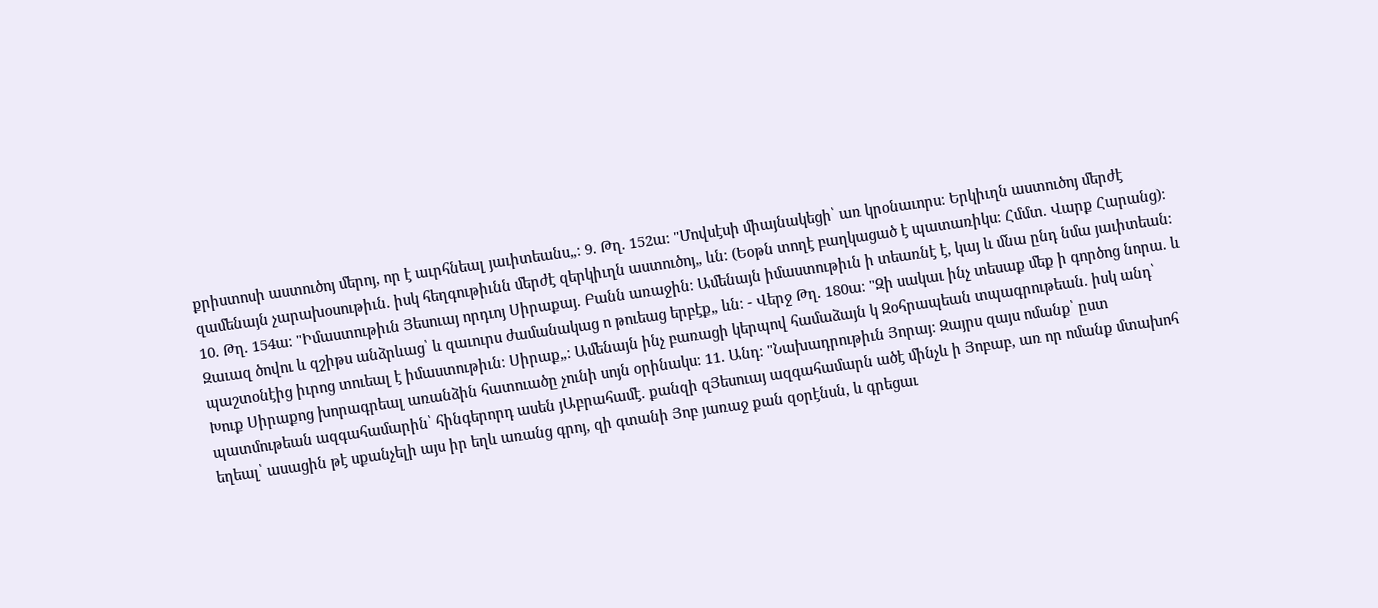քրիստոսի աստուծոյ մերոյ, որ է աւրհնեալ յաւիտեանս„։ 9. Թղ. 152ա։ "Մովսէսի միայնակեցի՝ առ կրօնաւորս։ Երկիւղն աստուծոյ մերժէ զամենայն չարախօսութիւն. իսկ հեղգութիւնն մերժէ զերկիւղն աստուծոյ„ ևն։ (Եօթն տողէ բաղկացած է պատառիկս։ Հմմտ. Վարք Հարանց)։ 10. Թղ. 154ա։ "Իմաստութիւն Յեսուայ որդւոյ Սիրաքայ. Բանն առաջին։ Ամենայն իմաստութիւն ի տեառնէ է, կայ և մնա ընդ նմա յաւիտեան։ Զաւազ ծովու և զշիթս անձրևաց՝ և զաւուրս ժամանակաց ո թուեաց երբէք„ ևն։ - Վերջ Թղ. 180ա։ "Զի սակաւ ինչ տեսաք մեք ի գործոց նորա. և պաշտօնէից իւրոց տուեալ է իմաստութիւն։ Սիրաք„։ Ամենայն ինչ բառացի կերպով համաձայն կ Զօհրապեան տպագրութեան. իսկ անդ՝ Խուք Սիրաքոց խորագրեալ առանձին հատուածը չունի սոյն օրինակս։ 11. Անդ։ "Նախադրութիւն Յորայ։ Զայրս զայս ոմանք՝ ըստ պատմութեան ազգահամարին՝ հինգերորդ ասեն յԱբրահամէ. քանզի զՅեսուայ ազգահամարն ածէ մինչև ի Յոբաբ, առ որ ոմանք մտախոհ եղեալ՝ ասացին թէ սքանչելի այս իր եղև առանց գրոյ, զի գտանի Յոբ յառաջ քան զօրէնսն, և գրեցաւ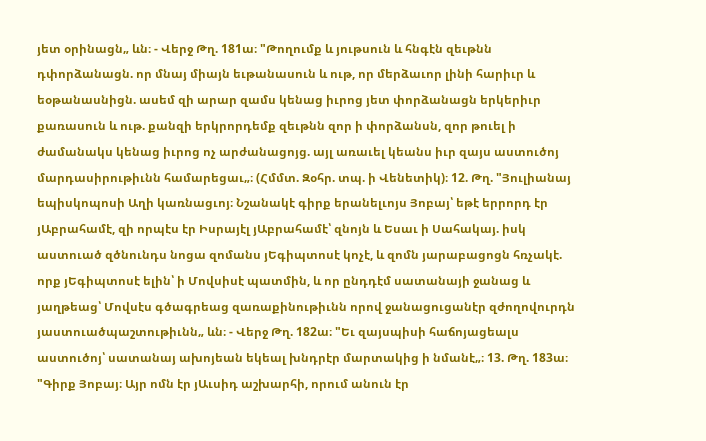յետ օրինացն„ ևն։ - Վերջ Թղ. 181ա։ "Թողումք և յութսուն և հնգէն զեւթնն դփորձանացն. որ մնայ միայն եւթանասուն և ութ, որ մերձաւոր լինի հարիւր և եօթանասնիցն. ասեմ զի արար զամս կենաց իւրոց յետ փորձանացն երկերիւր քառասուն և ութ. քանզի երկրորդեմք զեւթնն զոր ի փորձանսն, զոր թուել ի ժամանակս կենաց իւրոց ոչ արժանացոյց. այլ առաւել կեանս իւր զայս աստուծոյ մարդասիրութիւնն համարեցաւ„։ (Հմմտ. Զօհր. տպ. ի Վենետիկ)։ 12. Թղ. "Յուլիանայ եպիսկոպոսի Աղի կառնացւոյ։ Նշանակէ գիրք երանելւոյս Յոբայ՝ եթէ երրորդ էր յԱբրահամէ, զի որպէս էր Իսրայէլ յԱբրահամէ՝ զնոյն և Եսաւ ի Սահակայ. իսկ աստուած զծնունդս նոցա զոմանս յԵգիպտոսէ կոչէ, և զոմն յարաբացոցն հռչակէ. որք յԵգիպտոսէ ելին՝ ի Մովսիսէ պատմին, և որ ընդդէմ սատանայի ջանաց և յաղթեաց՝ Մովսէս գծագրեաց զառաքինութիւնն որով ջանացուցանէր զժողովուրդն յաստուածպաշտութիւնն„ ևն։ - Վերջ Թղ. 182ա։ "Եւ զայսպիսի հաճոյացեալս աստուծոյ՝ սատանայ ախոյեան եկեալ խնդրէր մարտակից ի նմանէ„։ 13. Թղ. 183ա։ "Գիրք Յոբայ։ Այր ոմն էր յԱւսիդ աշխարհի, որում անուն էր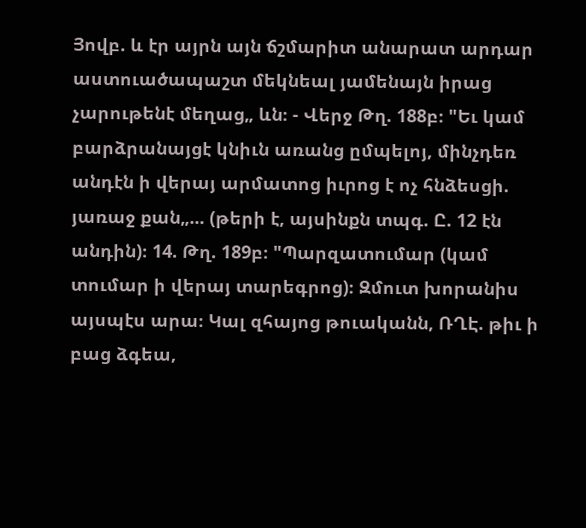Յովբ. և էր այրն այն ճշմարիտ անարատ արդար աստուածապաշտ մեկնեալ յամենայն իրաց չարութենէ մեղաց„ ևն։ - Վերջ Թղ. 188բ։ "Եւ կամ բարձրանայցէ կնիւն առանց ըմպելոյ, մինչդեռ անդէն ի վերայ արմատոց իւրոց է ոչ հնձեսցի. յառաջ քան„... (թերի է, այսինքն տպգ. Ը. 12 էն անդին)։ 14. Թղ. 189բ։ "Պարզատումար (կամ տումար ի վերայ տարեգրոց)։ Զմուտ խորանիս այսպէս արա։ Կալ զհայոց թուականն, ՌՂԷ. թիւ ի բաց ձգեա,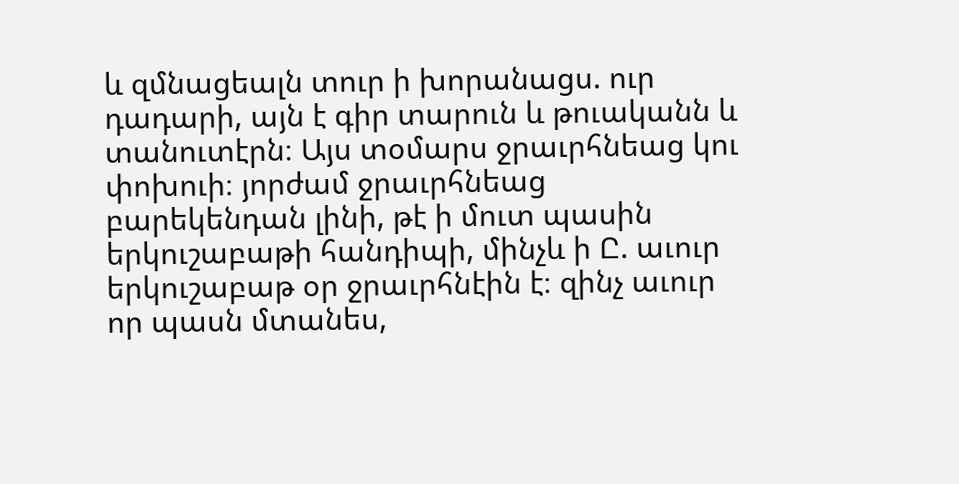և զմնացեալն տուր ի խորանացս. ուր դադարի, այն է գիր տարուն և թուականն և տանուտէրն։ Այս տօմարս ջրաւրհնեաց կու փոխուի։ յորժամ ջրաւրհնեաց բարեկենդան լինի, թէ ի մուտ պասին երկուշաբաթի հանդիպի, մինչև ի Ը. աւուր երկուշաբաթ օր ջրաւրհնէին է։ զինչ աւուր որ պասն մտանես,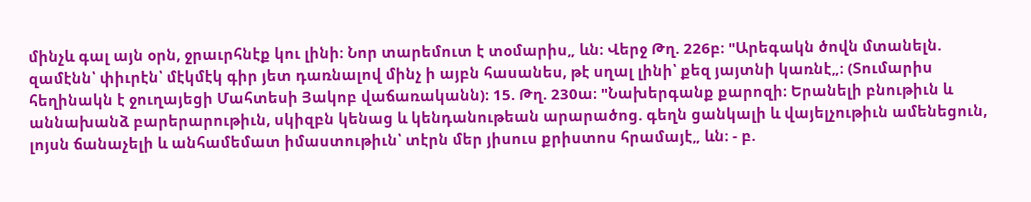մինչև գալ այն օրն, ջրաւրհնէք կու լինի։ Նոր տարեմուտ է տօմարիս„ ևն։ Վերջ Թղ. 226բ։ "Արեգակն ծովն մտանելն. զամէնն՝ փիւրէն՝ մէկմէկ գիր յետ դառնալով մինչ ի այբն հասանես, թէ սղալ լինի՝ քեզ յայտնի կառնէ„։ (Տումարիս հեղինակն է ջուղայեցի Մահտեսի Յակոբ վաճառականն)։ 15. Թղ. 230ա։ "Նախերգանք քարոզի։ Երանելի բնութիւն և աննախանձ բարերարութիւն, սկիզբն կենաց և կենդանութեան արարածոց. գեղն ցանկալի և վայելչութիւն ամենեցուն, լոյսն ճանաչելի և անհամեմատ իմաստութիւն՝ տէրն մեր յիսուս քրիստոս հրամայէ„ ևն։ - բ.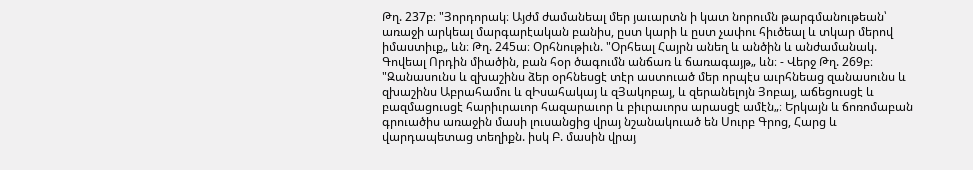Թղ. 237բ։ "Յորդորակ։ Այժմ ժամանեալ մեր յաւարտն ի կատ նորումն թարգմանութեան՝ առաջի արկեալ մարգարէական բանիս, ըստ կարի և ըստ չափու հիւծեալ և տկար մերով իմաստիւք„ ևն։ Թղ. 245ա։ Օրհնութիւն. "Օրհեալ Հայրն անեղ և անծին և անժամանակ. Գովեալ Որդին միածին, բան հօր ծագումն անճառ և ճառագայթ„ ևն։ - Վերջ Թղ. 269բ։ "Զանասունս և զխաշինս ձեր օրհնեսցէ տէր աստուած մեր որպէս աւրհնեաց զանասունս և զխաշինս Աբրահամու և զԻսահակայ և զՅակոբայ, և զերանելոյն Յոբայ, աճեցուսցէ և բազմացուսցէ հարիւրաւոր հազարաւոր և բիւրաւորս արասցէ ամէն„։ Երկայն և ճոռոմաբան գրուածիս առաջին մասի լուսանցից վրայ նշանակուած են Սուրբ Գրոց, Հարց և վարդապետաց տեղիքն. իսկ Բ. մասին վրայ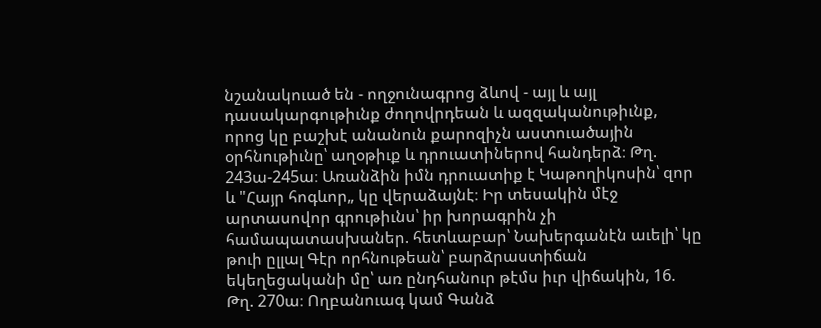նշանակուած են - ողջունագրոց ձևով - այլ և այլ դասակարգութիւնք ժողովրդեան և ազզականութիւնք, որոց կը բաշխէ անանուն քարոզիչն աստուածային օրհնութիւնը՝ աղօթիւք և դրուատիներով հանդերձ։ Թղ. 243ա-245ա։ Առանձին իմն դրուատիք է Կաթողիկոսին՝ զոր և "Հայր հոգևոր„ կը վերաձայնէ։ Իր տեսակին մէջ արտասովոր գրութիւնս՝ իր խորագրին չի համապատասխաներ. հետևաբար՝ Նախերգանէն աւելի՝ կը թուի ըլլալ Գէր որհնութեան՝ բարձրաստիճան եկեղեցականի մը՝ առ ընդհանուր թէմս իւր վիճակին, 16. Թղ. 270ա։ Ողբանուագ կամ Գանձ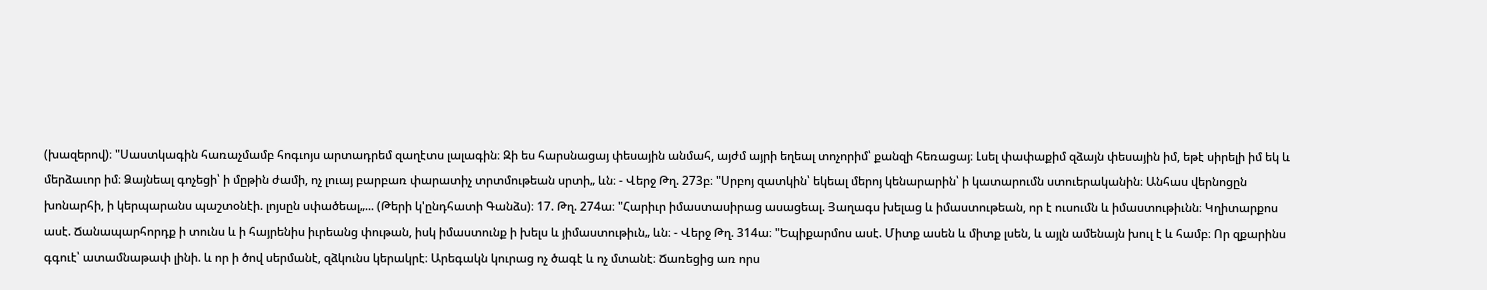(խազերով)։ "Սաստկագին հառաչմամբ հոգւոյս արտադրեմ զաղէտս լալագին։ Զի ես հարսնացայ փեսային անմահ, այժմ այրի եղեալ տոչորիմ՝ քանզի հեռացայ։ Լսել փափաքիմ զձայն փեսային իմ, եթէ սիրելի իմ եկ և մերձաւոր իմ։ Ձայնեալ գոչեցի՝ ի մըթին ժամի, ոչ լուայ բարբառ փարատիչ տրտմութեան սրտի„ ևն։ - Վերջ Թղ. 273բ։ "Սրբոյ զատկին՝ եկեալ մերոյ կենարարին՝ ի կատարումն ստուերականին։ Անհաս վերնոցըն խոնարհի, ի կերպարանս պաշտօնէի. լոյսըն սփածեալ„... (Թերի կ'ընդհատի Գանձս)։ 17. Թղ. 274ա։ "Հարիւր իմաստասիրաց ասացեալ. Յաղագս խելաց և իմաստութեան, որ է ուսումն և իմաստութիւնն։ Կղիտարքոս ասէ. Ճանապարհորդք ի տունս և ի հայրենիս իւրեանց փութան, իսկ իմաստունք ի խելս և յիմաստութիւն„ ևն։ - Վերջ Թղ. 314ա։ "Եպիքարմոս ասէ. Միտք ասեն և միտք լսեն, և այլն ամենայն խուլ է և համբ։ Որ զքարինս գգուէ՝ ատամնաթափ լինի. և որ ի ծով սերմանէ, զձկունս կերակրէ։ Արեգակն կուրաց ոչ ծագէ և ոչ մտանէ։ Ճառեցից առ որս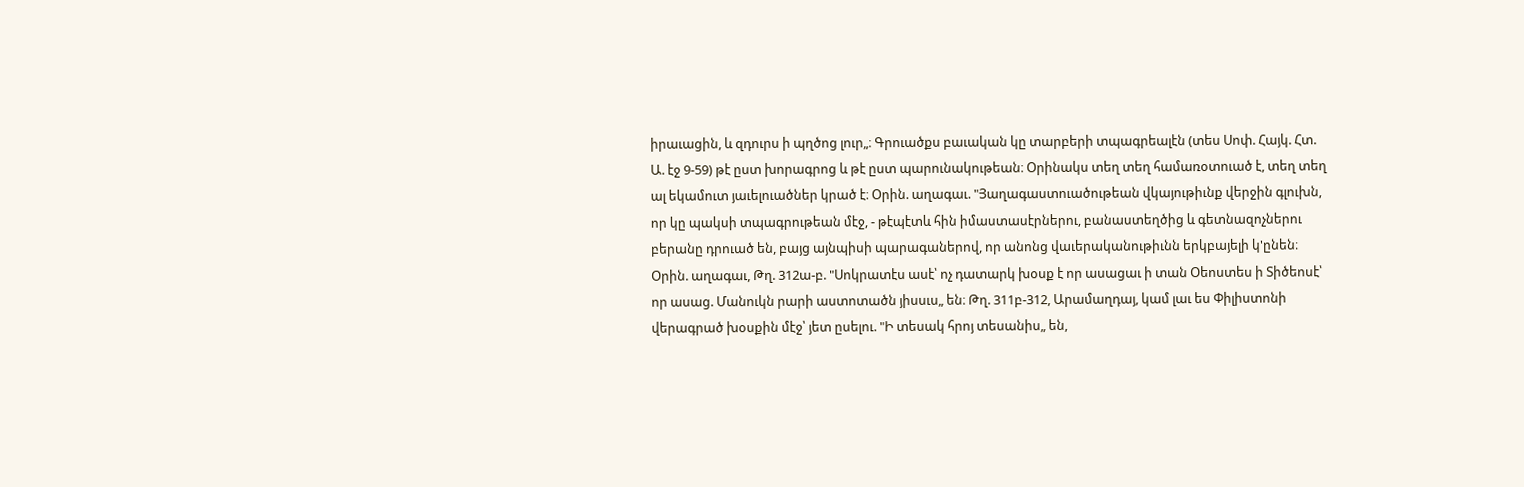իրաւացին, և զդուրս ի պղծոց լուր„։ Գրուածքս բաւական կը տարբերի տպագրեալէն (տես Սոփ. Հայկ. Հտ. Ա. էջ 9-59) թէ ըստ խորագրոց և թէ ըստ պարունակութեան։ Օրինակս տեղ տեղ համառօտուած է, տեղ տեղ ալ եկամուտ յաւելուածներ կրած է։ Օրին. աղագաւ. "Յաղագաստուածութեան վկայութիւնք վերջին գլուխն, որ կը պակսի տպագրութեան մէջ, - թէպէտև հին իմաստասէրներու, բանաստեղծից և գետնազոչներու բերանը դրուած են, բայց այնպիսի պարագաներով, որ անոնց վաւերականութիւնն երկբայելի կ'ընեն։ Օրին. աղագաւ, Թղ. 312ա-բ. "Սոկրատէս ասէ՝ ոչ դատարկ խօսք է որ ասացաւ ի տան Օեոստես ի Տիծեոսէ՝ որ ասաց. Մանուկն րարի աստոտածն յիսսւս„ են։ Թղ. 311բ-312, Արամաղդայ, կամ լաւ ես Փիլիստոնի վերագրած խօսքին մէջ՝ յետ ըսելու. "Ի տեսակ հրոյ տեսանիս„ են,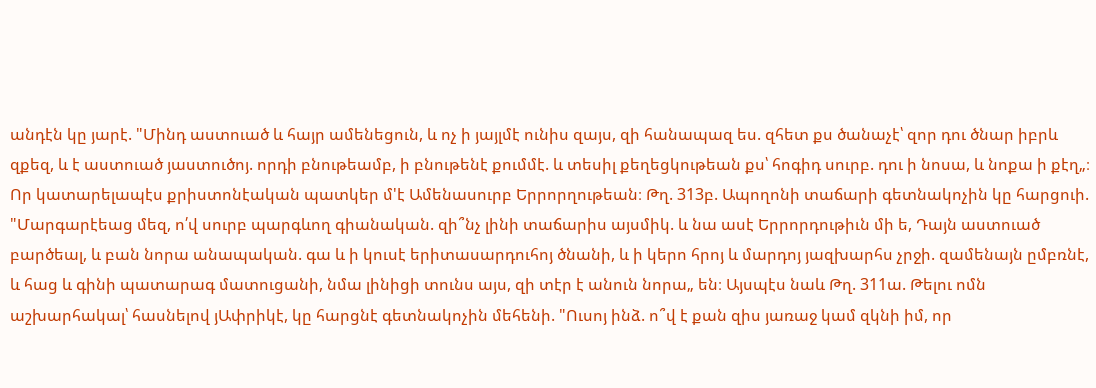անդէն կը յարէ. "Մինդ աստուած և հայր ամենեցուն, և ոչ ի յայլմէ ունիս զայս, զի հանապազ ես. զհետ քս ծանաչէ՝ զոր դու ծնար իբրև զքեզ, և է աստուած յաստուծոյ. որդի բնութեամբ, ի բնութենէ քումմէ. և տեսիլ քեղեցկութեան քս՝ հոգիդ սուրբ. դու ի նոսա, և նոքա ի քէղ„։ Որ կատարելապէս քրիստոնէական պատկեր մ'է Ամենասուրբ Երրորղութեան։ Թղ. 313բ. Ապողոնի տաճարի գետնակոչին կը հարցուի. "Մարգարէեաց մեզ, ո՛վ սուրբ պարգևող գիանական. զի՞նչ լինի տաճարիս այսմիկ. և նա ասէ Երրորդութիւն մի ե, Դայն աստուած բարծեալ, և բան նորա անապական. գա և ի կուսէ երիտասարդուհոյ ծնանի, և ի կերո հրոյ և մարդոյ յազխարհս չրջի. զամենայն ըմբռնէ, և հաց և գինի պատարագ մատուցանի, նմա լինիցի տունս այս, զի տէր է անուն նորա„ են։ Այսպէս նաև Թղ. 311ա. Թելու ոմն աշխարհակալ՝ հասնելով յԱփրիկէ, կը հարցնէ գետնակոչին մեհենի. "Ուսոյ ինձ. ո՞վ է քան զիս յառաջ կամ զկնի իմ, որ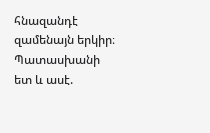հնազանդէ զամենայն երկիր։ Պատասխանի ետ և ասէ.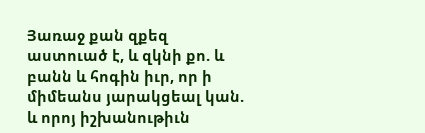Յառաջ քան զքեզ աստուած է, և զկնի քո. և բանն և հոգին իւր, որ ի միմեանս յարակցեալ կան. և որոյ իշխանութիւն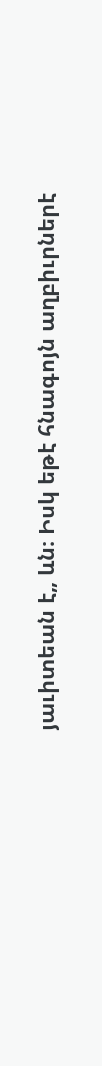յաւիտեան է„ ևն։ Իսկ եթէ հնագոյն աղբիւրներէ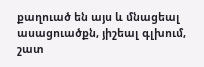քաղուած են այս և մնացեալ ասացուածքն, յիշեալ գլխում, շատ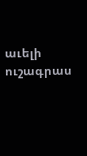աւելի ուշագրաս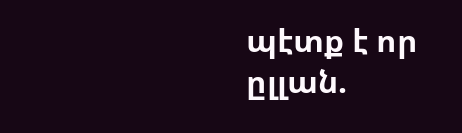պէտք է որ ըլլան.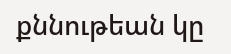քննութեան կը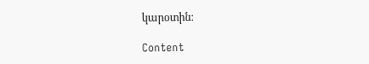կարօտին։

Content